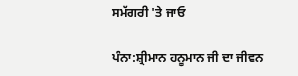ਸਮੱਗਰੀ 'ਤੇ ਜਾਓ

ਪੰਨਾ:ਸ਼੍ਰੀਮਾਨ ਹਨੂਮਾਨ ਜੀ ਦਾ ਜੀਵਨ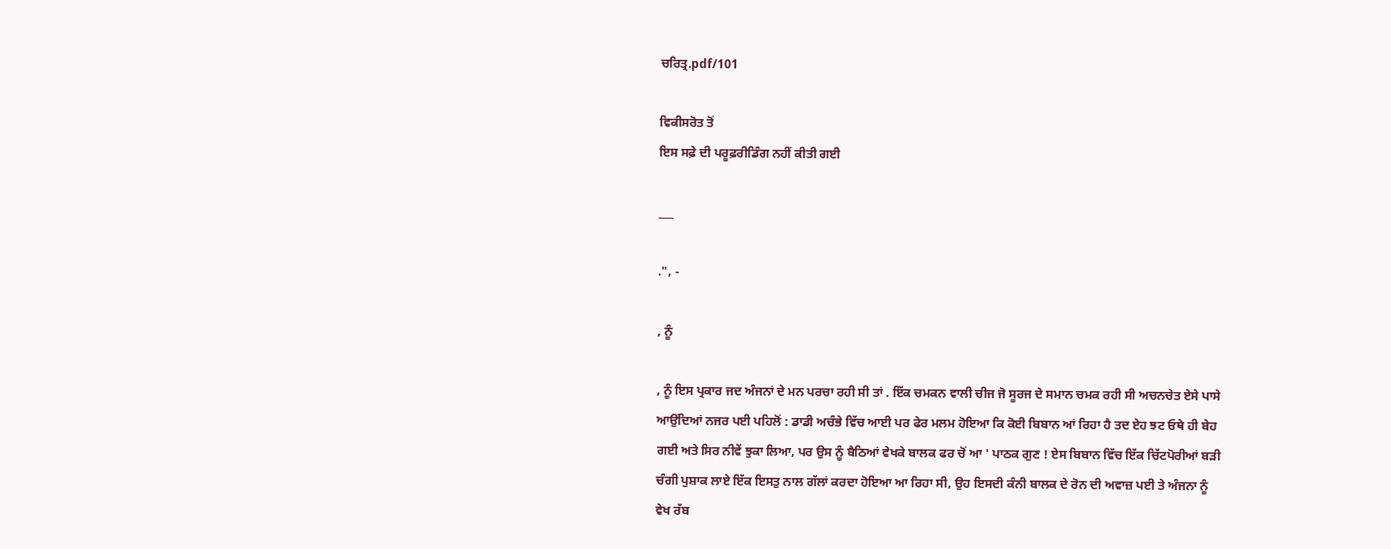ਚਰਿਤ੍ਰ.pdf/101

ਵਿਕੀਸਰੋਤ ਤੋਂ
ਇਸ ਸਫ਼ੇ ਦੀ ਪਰੂਫ਼ਰੀਡਿੰਗ ਨਹੀਂ ਕੀਤੀ ਗਈ

___

.", -

, ਨੂੰ

, ਨੂੰ ਇਸ ਪ੍ਰਕਾਰ ਜਦ ਅੰਜਨਾਂ ਦੇ ਮਨ ਪਰਚਾ ਰਹੀ ਸੀ ਤਾਂ . ਇੱਕ ਚਮਕਨ ਵਾਲੀ ਚੀਜ ਜੋ ਸੂਰਜ ਦੇ ਸਮਾਨ ਚਮਕ ਰਹੀ ਸੀ ਅਚਨਚੇਤ ਏਸੇ ਪਾਸੇ ਆਉਂਦਿਆਂ ਨਜਰ ਪਈ ਪਹਿਲੋਂ : ਡਾਡੀ ਅਚੰਭੇ ਵਿੱਚ ਆਈ ਪਰ ਫੇਰ ਮਲਮ ਹੋਇਆ ਕਿ ਕੋਈ ਬਿਬਾਨ ਆਂ ਰਿਹਾ ਹੈ ਤਦ ਏਹ ਝਟ ਓਥੇ ਹੀ ਬੇਹ ਗਈ ਅਤੇ ਸਿਰ ਨੀਵੇਂ ਝੁਕਾ ਲਿਆ, ਪਰ ਉਸ ਨੂੰ ਬੈਠਿਆਂ ਵੇਖਕੇ ਬਾਲਕ ਫਰ ਚੋਂ ਆ ' ਪਾਠਕ ਗੁਣ ! ਏਸ ਬਿਬਾਨ ਵਿੱਚ ਇੱਕ ਚਿੱਟਪੋਰੀਆਂ ਬੜੀ ਚੰਗੀ ਪੁਸ਼ਾਕ ਲਾਏ ਇੱਕ ਇਸਤੁ ਨਾਲ ਗੱਲਾਂ ਕਰਦਾ ਹੋਇਆ ਆ ਰਿਹਾ ਸੀ, ਉਹ ਇਸਦੀ ਕੰਨੀ ਬਾਲਕ ਦੇ ਰੋਨ ਦੀ ਅਵਾਜ਼ ਪਈ ਤੇ ਅੰਜਨਾ ਨੂੰ ਵੇਖ ਰੱਬ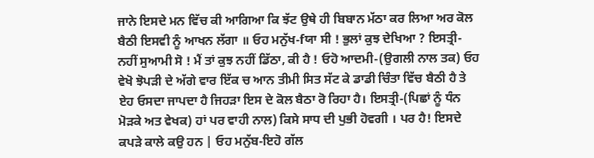ਜਾਨੇ ਇਸਦੇ ਮਨ ਵਿੱਚ ਕੀ ਆਗਿਆ ਕਿ ਝੱਟ ਉਥੇ ਹੀ ਬਿਬਾਨ ਮੱਠਾ ਕਰ ਲਿਆ ਅਰ ਕੋਲ ਬੈਠੀ ਇਸਵੀ ਨੂੰ ਆਖਨ ਲੱਗਾ ॥ ਓਹ ਮਨੁੱਖ-fਯਾ ਸੀ ! ਭੁਲਾਂ ਕੁਝ ਦੇਖਿਆ ? ਇਸਤ੍ਰੀ-ਨਹੀਂ ਸੁਆਮੀ ਸੋ ! ਮੈਂ ਤਾਂ ਕੁਝ ਨਹੀਂ ਡਿੱਠਾ, ਕੀ ਹੈ ! ਓਹੋ ਆਦਮੀ-(ਉਗਲੀ ਨਾਲ ਤਕ) ਓਹ ਵੇਖੋ ਝੋਪੜੀ ਦੇ ਅੱਗੇ ਵਾਰ ਇੱਕ ਚ ਆਨ ਤੀਮੀ ਸਿਤ ਸੱਟ ਕੇ ਡਾਡੀ ਚਿੰਤਾ ਵਿੱਚ ਬੈਠੀ ਹੈ ਤੇ ਏਹ ਓਸਦਾ ਜਾਪਦਾ ਹੈ ਜਿਹੜਾ ਇਸ ਦੇ ਕੋਲ ਬੈਠਾ ਰੋ ਰਿਹਾ ਹੈ। ਇਸਤ੍ਰੀ-(ਪਿਛਾਂ ਨੂੰ ਧੰਨ ਮੋੜਕੇ ਅਤ ਵੇਖਕ) ਹਾਂ ਪਰ ਵਾਹੀ ਨਾਲ) ਕਿਸੇ ਸਾਧ ਦੀ ਪੁਭੀ ਹੋਵਗੀ । ਪਰ ਹੈ! ਇਸਦੇ ਕਪੜੇ ਕਾਲੇ ਕਉ ਹਨ | ਓਹ ਮਨੁੱਬ-ਇਹੋ ਗੱਲ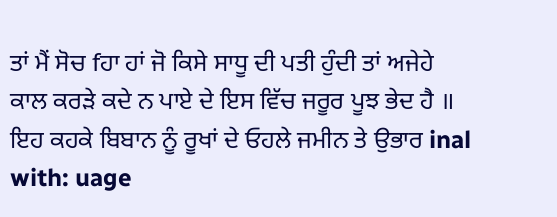ਤਾਂ ਮੈਂ ਸੋਚ fਹਾ ਹਾਂ ਜੋ ਕਿਸੇ ਸਾਧੂ ਦੀ ਪਤੀ ਹੁੰਦੀ ਤਾਂ ਅਜੇਹੇ ਕਾਲ ਕਰੜੇ ਕਦੇ ਨ ਪਾਏ ਦੇ ਇਸ ਵਿੱਚ ਜਰੂਰ ਪੂਝ ਭੇਦ ਹੈ ॥ ਇਹ ਕਹਕੇ ਬਿਬਾਨ ਨੂੰ ਰੂਖਾਂ ਦੇ ਓਹਲੇ ਜਮੀਨ ਤੇ ਉਭਾਰ inal with: uage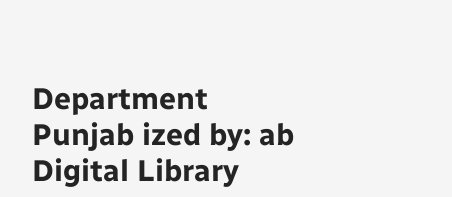Department Punjab ized by: ab Digital Library